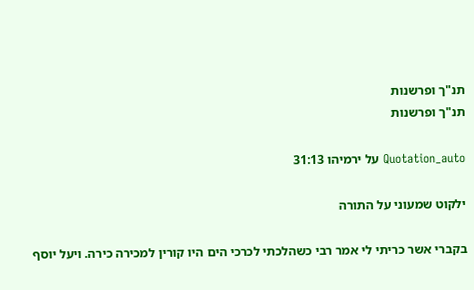תנ"ך ופרשנות
תנ"ך ופרשנות

Quotation_auto על ירמיהו 31:13

ילקוט שמעוני על התורה

בקברי אשר כריתי לי אמר רבי כשהלכתי לכרכי הים היו קורין למכירה כירה. ויעל יוסף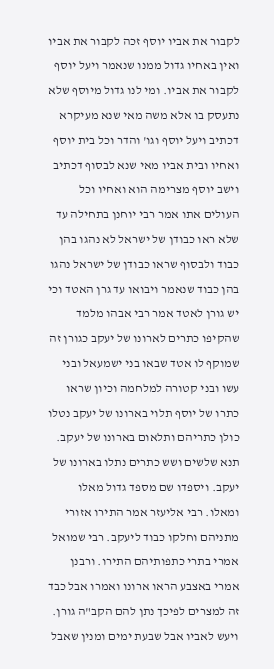לקבור את אביו יוסף זכה לקבור את אביו ואין באחיו גדול ממנו שנאמר ויעל יוסף לקבור את אביו. ומי לנו גדול מיוסף שלא נתעסק בו אלא משה מאי שנא מעיקרא דכתיב ויעל יוסף וגו' והדר וכל בית יוסף ואחיו ובית אביו מאי שנא לבסוף דכתיב וישב יוסף מצרימה הוא ואחיו וכל העולים אתו אמר רבי יוחנן בתחילה עד שלא ראו כבודן של ישראל לא נהגו בהן כבוד ולבסוף שראו כבודן של ישראל נהגו בהן כבוד שנאמר ויבואו עד גרן האטד וכי יש גורן לאטד אמר רבי אבהו מלמד שהקיפו כתרים לארונו של יעקב כגורן זה שמוקף לו אטד שבאו בני ישמעאל ובני עשו ובני קטורה למלחמה וכיון שראו כתרו של יוסף תלוי בארונו של יעקב נטלו כולן כתריהם ותלאום בארונו של יעקב. תנא שלשים ושש כתרים נתלו בארונו של יעקב. ויספדו שם מספד גדול מאלו ומאלו. רבי אליעזר אמר התירו אזורי מתניהם וחלקו כבוד ליעקב. רבי שמואל אמרי בתרי כתפותיהם התירו. ורבנן אמרי באצבע הראו ארונו ואמרו אבל כבד זה למצרים לפיכך נתן להם הקב"ה גורן. ויעש לאביו אבל שבעת ימים ומנין שאבל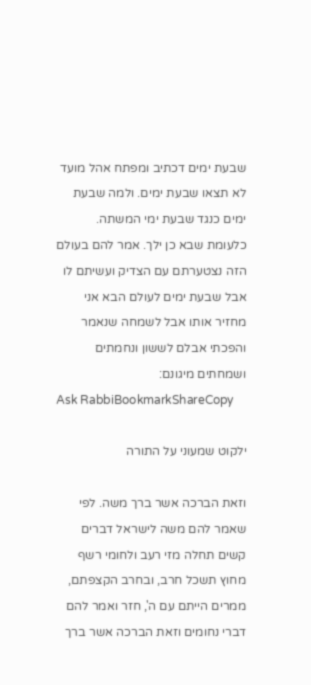שבעת ימים דכתיב ומפתח אהל מועד לא תצאו שבעת ימים. ולמה שבעת ימים כנגד שבעת ימי המשתה. כלעומת שבא כן ילך. אמר להם בעולם הזה נצטערתם עם הצדיק ועשיתם לו אבל שבעת ימים לעולם הבא אני מחזיר אותו אבל לשמחה שנאמר והפכתי אבלם לששון ונחמתים ושמחתים מיגונם:
Ask RabbiBookmarkShareCopy

ילקוט שמעוני על התורה

וזאת הברכה אשר ברך משה. לפי שאמר להם משה לישראל דברים קשים תחלה מזי רעב ולחומי רשף מחוץ תשכל חרב, ובחרב הקצפתם, ממרים הייתם עם ה', חזר ואמר להם דברי נחומים וזאת הברכה אשר ברך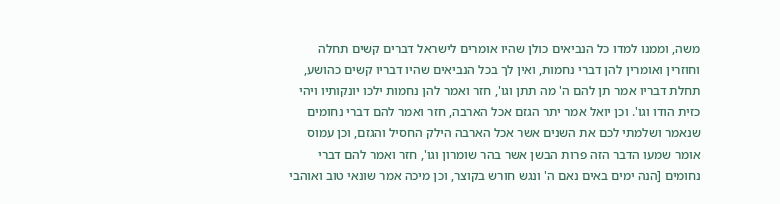משה, וממנו למדו כל הנביאים כולן שהיו אומרים לישראל דברים קשים תחלה וחוזרין ואומרין להן דברי נחמות, ואין לך בכל הנביאים שהיו דבריו קשים כהושע, תחלת דבריו אמר תן להם ה' מה תתן וגו', חזר ואמר להן נחמות ילכו יונקותיו ויהי כזית הודו וגו'. וכן יואל אמר יתר הגזם אכל הארבה, חזר ואמר להם דברי נחומים שנאמר ושלמתי לכם את השנים אשר אכל הארבה הילק החסיל והגזם, וכן עמוס אומר שמעו הדבר הזה פרות הבשן אשר בהר שומרון וגו', חזר ואמר להם דברי נחומים [הנה ימים באים נאם ה' ונגש חורש בקוצר, וכן מיכה אמר שונאי טוב ואוהבי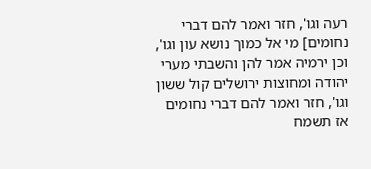רעה וגו', חזר ואמר להם דברי נחומים] מי אל כמוך נושא עון וגו', וכן ירמיה אמר להן והשבתי מערי יהודה ומחוצות ירושלים קול ששון וגו', חזר ואמר להם דברי נחומים אז תשמח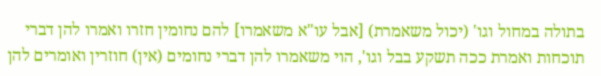בתולה במחול וגו' (יכול משאמרת) [אבל עו"א משאמרו] להם נחומין חזרו ואמרו להן דברי תוכחות ואמרת ככה תשקע בבל וגו', הוי משאמרו להן דברי נחומים (אין) חוזרין ואומרים להן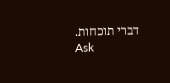דברי תוכחות.
Ask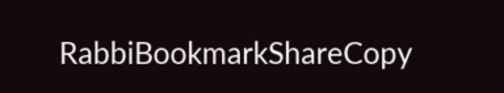RabbiBookmarkShareCopy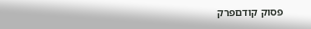פסוק קודםפרק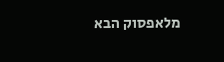מלאפסוק הבא